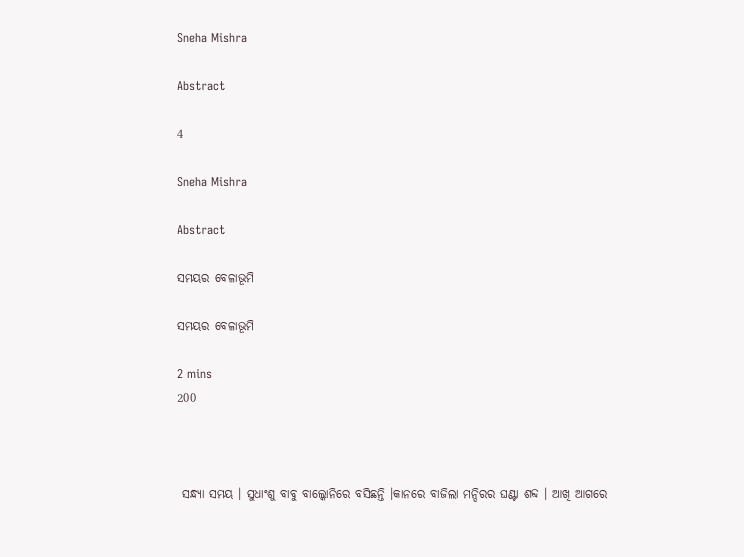Sneha Mishra

Abstract

4

Sneha Mishra

Abstract

ସମୟର ବେଳାଭୂମି

ସମୟର ବେଳାଭୂମି

2 mins
200



 ସନ୍ଧ୍ୟା ସମୟ । ସୁଧାଂଶୁ ବାବୁ ବାଲ୍କୋନିରେ ବସିଛନ୍ତି ।କାନରେ ବାଜିଲା ମନ୍ଦିରର ଘଣ୍ଟା ଶବ୍ଦ । ଆଖି ଆଗରେ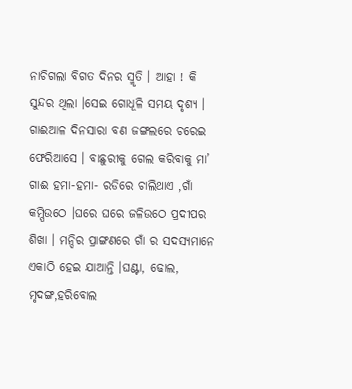ନାଚିଗଲା ବିଗତ ଦିନର ସ୍ମୃତି । ଆହା ! କି ସୁନ୍ଦର ଥିଲା ।ସେଇ ଗୋଧୂଳି ସମୟ ଦୃଶ୍ୟ । ଗାଈଆଳ ଦିନସାରା ବଣ ଜଙ୍ଗଲରେ ଚରେଇ ଫେରିଆସେ । ବାଛୁରୀକୁ ଗେଲ କରିବାକୁ ମା’ ଗାଈ ହମା-ହମା- ରଡିରେ ଚାଲିଥାଏ ,ଗାଁ କମ୍ପିଉଠେ ।ଘରେ ଘରେ ଜଳିଉଠେ ପ୍ରଦୀପର ଶିଖା । ମନ୍ଦିର ପ୍ରାଙ୍ଗଣରେ ଗାଁ ର ସଦସ୍ୟମାନେ ଏକାଠି ହେଇ ଯାଆନ୍ତି ।ଘଣ୍ଟା, ଢୋଲ, ମୃଦଙ୍ଗ,ହରିବୋଲ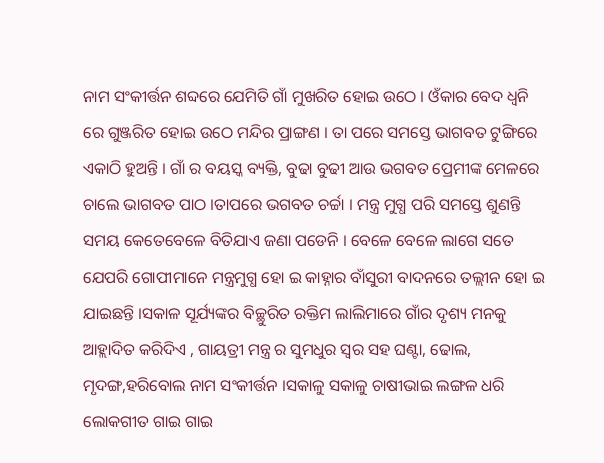ନାମ ସଂକୀର୍ତ୍ତନ ଶବ୍ଦରେ ଯେମିତି ଗାଁ ମୁଖରିତ ହୋଇ ଉଠେ । ଓଁକାର ବେଦ ଧ୍ଵନି ରେ ଗୁଞ୍ଜରିତ ହୋଇ ଉଠେ ମନ୍ଦିର ପ୍ରାଙ୍ଗଣ । ତା ପରେ ସମସ୍ତେ ଭାଗବତ ଟୁଙ୍ଗିରେ ଏକାଠି ହୁଅନ୍ତି । ଗାଁ ର ବୟସ୍କ ବ୍ୟକ୍ତି, ବୁଢା ବୁଢୀ ଆଉ ଭଗବତ ପ୍ରେମୀଙ୍କ ମେଳରେ ଚାଲେ ଭାଗବତ ପାଠ ।ତାପରେ ଭଗବତ ଚର୍ଚ୍ଚା । ମନ୍ତ୍ର ମୁଗ୍ଧ ପରି ସମସ୍ତେ ଶୁଣନ୍ତି ସମୟ କେତେବେଳେ ବିତିଯାଏ ଜଣା ପଡେନି । ବେଳେ ବେଳେ ଲାଗେ ସତେ ଯେପରି ଗୋପୀମାନେ ମନ୍ତ୍ରମୁଗ୍ଧ ହୋ ଇ କାହ୍ନାର ବାଁସୁରୀ ବାଦନରେ ତଲ୍ଲୀନ ହୋ ଇ ଯାଇଛନ୍ତି ।ସକାଳ ସୂର୍ଯ୍ୟଙ୍କର ବିଚ୍ଛୁରିତ ରକ୍ତିମ ଲାଲିମାରେ ଗାଁର ଦୃଶ୍ୟ ମନକୁ ଆହ୍ଲାଦିତ କରିଦିଏ , ଗାୟତ୍ରୀ ମନ୍ତ୍ର ର ସୁମଧୁର ସ୍ୱର ସହ ଘଣ୍ଟା, ଢୋଲ, ମୃଦଙ୍ଗ,ହରିବୋଲ ନାମ ସଂକୀର୍ତ୍ତନ ।ସକାଳୁ ସକାଳୁ ଚାଷୀଭାଇ ଲଙ୍ଗଳ ଧରି ଲୋକଗୀତ ଗାଇ ଗାଇ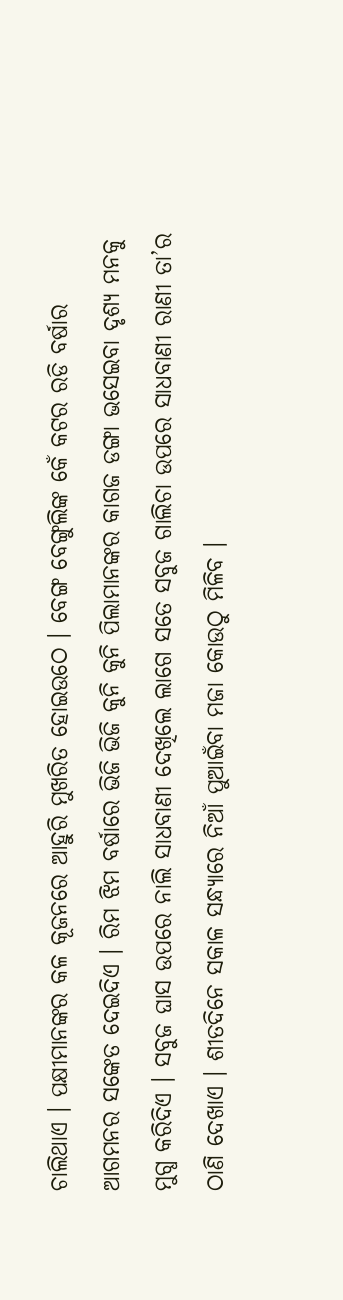ଚାଲିଥାଏ । ପକ୍ଷୀମାନଙ୍କର କଳ କୂଜନରେ ଆହୁରି ମୁଖରିତ ହୋଇଉଠେ । ବେଙ୍ଗ ବେଙ୍ଗୁଲିଙ୍କ କେଁ କଟର ରଡି ବର୍ଷାର ଆଗମନର ସଙ୍କେତ ଦେଇଦିଏ । ରିମ ଝିମ ବର୍ଷାରେ ଭିଜି ଭିଜି କୁନି କୁନି ପିଲାମାନଙ୍କର କାଗଜ ଡଙ୍ଗା ଭସେଇବା ଦୃଶ୍ୟ ମନକୁ ମୁଗ୍ଧ କରିଦିଏ । ସବୁଜ ଘାସ ଉପରେ ନାଲି ସାଧବାଣୀ ଦେଖିଲେ ଲାଗେ ସତେ ସବୁଜ ଗାଲିଚା ଉପରେ ସାଧବାଣୀ ରାଣୀ ତା’ର ଠାଣି ଦେଖାଏ । ଶୀତଦିନେ ସକାଳ ସନ୍ଧ୍ୟାରେ ନିଆଁ ପୁଆଇଁବା ମଜା କୋଉଠୁ ମିଳିବ ।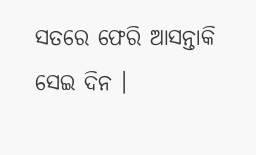ସତରେ ଫେରି ଆସନ୍ତାକି ସେଇ ଦିନ ।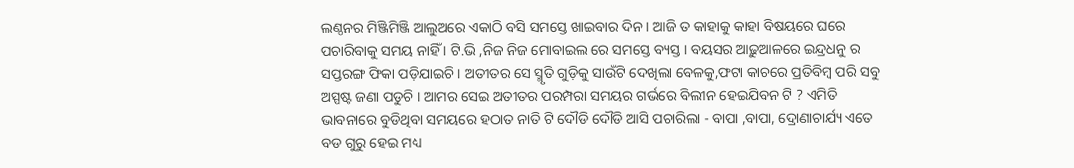ଲଣ୍ଠନର ମିଞ୍ଜିମିଞ୍ଜି ଆଲୁଅରେ ଏକାଠି ବସି ସମସ୍ତେ ଖାଇବାର ଦିନ । ଆଜି ତ କାହାକୁ କାହା ବିଷୟରେ ଘରେ ପଚାରିବାକୁ ସମୟ ନାହିଁ । ଟି.ଭି ,ନିଜ ନିଜ ମୋବାଇଲ ରେ ସମସ୍ତେ ବ୍ୟସ୍ତ । ବୟସର ଆଢ଼ୁଆଳରେ ଇନ୍ଦ୍ରଧନୁ ର ସପ୍ତରଙ୍ଗ ଫିକା ପଡ଼ିଯାଇଚି । ଅତୀତର ସେ ସ୍ମୃତି ଗୁଡ଼ିକୁ ସାଉଁଟି ଦେଖିଲା ବେଳକୁ,ଫଟା କାଚରେ ପ୍ରତିବିମ୍ବ ପରି ସବୁ ଅସ୍ପଷ୍ଟ ଜଣା ପଡୁଚି । ଆମର ସେଇ ଅତୀତର ପରମ୍ପରା ସମୟର ଗର୍ଭରେ ବିଲୀନ ହେଇଯିବନ ଟି ? ଏମିତି ଭାବନାରେ ବୁଡିଥିବା ସମୟରେ ହଠାତ ନାତି ଟି ଦୌଡି ଦୌଡି ଆସି ପଚାରିଲା - ବାପା ,ବାପା, ଦ୍ରୋଣାଚାର୍ଯ୍ୟ ଏତେ ବଡ ଗୁରୁ ହେଇ ମଧ୍ୟ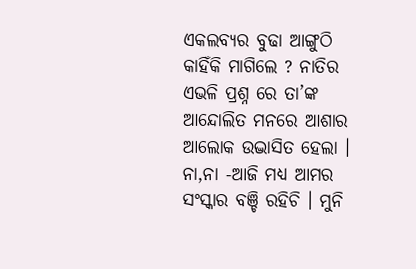ଏକଲବ୍ୟର ବୁଢା ଆଙ୍ଗୁଠି କାହିଁକି ମାଗିଲେ ? ନାତିର ଏଭଳି ପ୍ରଶ୍ନ ରେ ତା’ଙ୍କ ଆନ୍ଦୋଲିତ ମନରେ ଆଶାର ଆଲୋକ ଉଦ୍ଭାସିତ ହେଲା । ନା,ନା -ଆଜି ମଧ୍ୟ ଆମର ସଂସ୍କାର ବଞ୍ଚି ରହିଚି । ମୁନି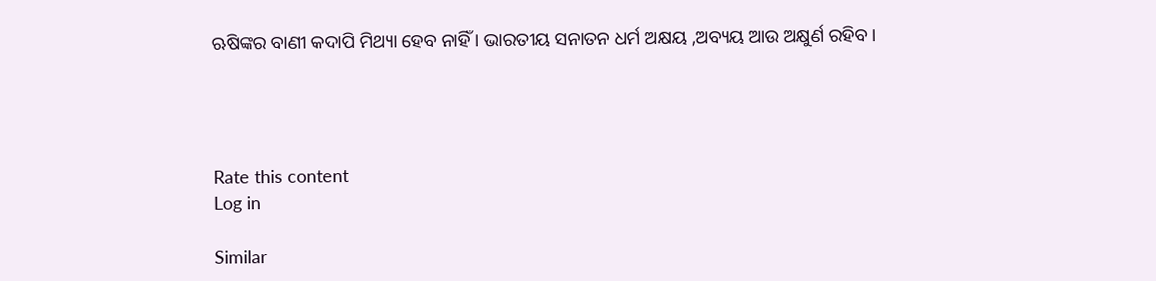ଋଷିଙ୍କର ବାଣୀ କଦାପି ମିଥ୍ୟା ହେବ ନାହିଁ । ଭାରତୀୟ ସନାତନ ଧର୍ମ ଅକ୍ଷୟ ,ଅବ୍ୟୟ ଆଉ ଅକ୍ଷୁର୍ଣ ରହିବ ।




Rate this content
Log in

Similar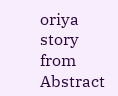oriya story from Abstract